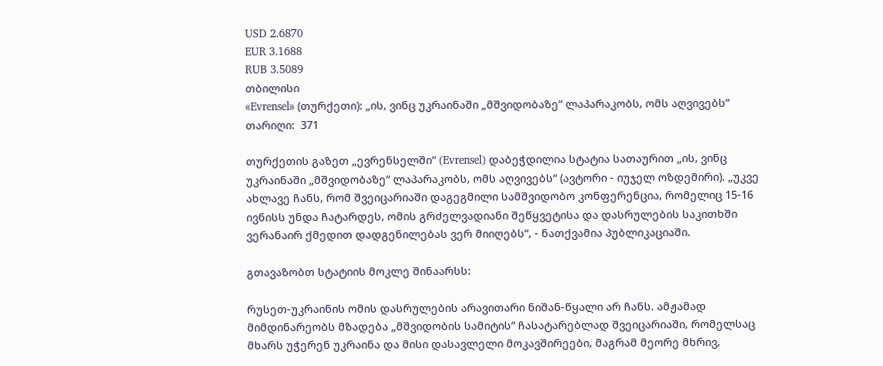USD 2.6870
EUR 3.1688
RUB 3.5089
თბილისი
«Evrensel» (თურქეთი): „ის, ვინც უკრაინაში „მშვიდობაზე“ ლაპარაკობს, ომს აღვივებს“
თარიღი:  371

თურქეთის გაზეთ „ევრენსელში“ (Evrensel) დაბეჭდილია სტატია სათაურით „ის, ვინც უკრაინაში „მშვიდობაზე“ ლაპარაკობს, ომს აღვივებს“ (ავტორი - იუჯელ ოზდემირი). „უკვე ახლავე ჩანს, რომ შვეიცარიაში დაგეგმილი სამშვიდობო კონფერენცია, რომელიც 15-16 ივნისს უნდა ჩატარდეს, ომის გრძელვადიანი შეწყვეტისა და დასრულების საკითხში ვერანაირ ქმედით დადგენილებას ვერ მიიღებს“, - ნათქვამია პუბლიკაციაში.

გთავაზობთ სტატიის მოკლე შინაარსს:

რუსეთ-უკრაინის ომის დასრულების არავითარი ნიშან-წყალი არ ჩანს. ამჟამად მიმდინარეობს მზადება „მშვიდობის სამიტის“ ჩასატარებლად შვეიცარიაში, რომელსაც მხარს უჭერენ უკრაინა და მისი დასავლელი მოკავშირეები, მაგრამ მეორე მხრივ,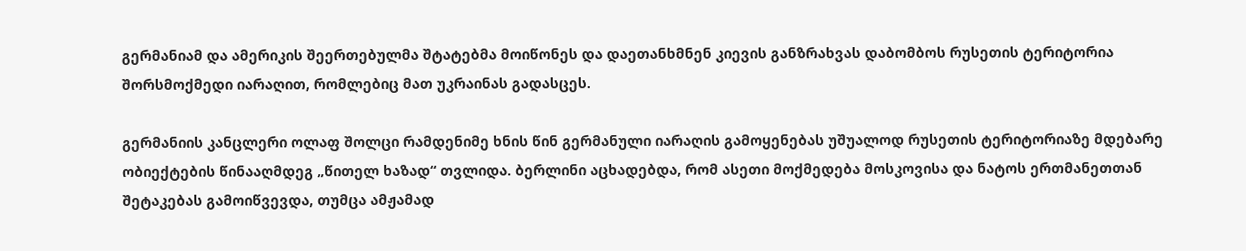გერმანიამ და ამერიკის შეერთებულმა შტატებმა მოიწონეს და დაეთანხმნენ კიევის განზრახვას დაბომბოს რუსეთის ტერიტორია შორსმოქმედი იარაღით, რომლებიც მათ უკრაინას გადასცეს.

გერმანიის კანცლერი ოლაფ შოლცი რამდენიმე ხნის წინ გერმანული იარაღის გამოყენებას უშუალოდ რუსეთის ტერიტორიაზე მდებარე ობიექტების წინააღმდეგ „წითელ ხაზად“ თვლიდა. ბერლინი აცხადებდა, რომ ასეთი მოქმედება მოსკოვისა და ნატოს ერთმანეთთან შეტაკებას გამოიწვევდა, თუმცა ამჟამად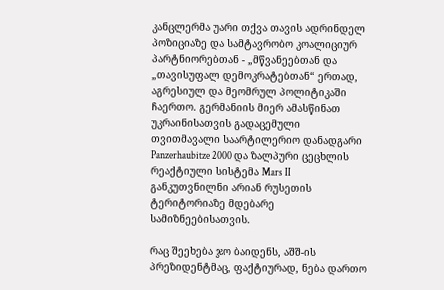კანცლერმა უარი თქვა თავის ადრინდელ პოზიციაზე და სამტავრობო კოალიციურ პარტნიორებთან - „მწვანეებთან და „თავისუფალ დემოკრატებთან“ ერთად, აგრესიულ და მეომრულ პოლიტიკაში ჩაერთო. გერმანიის მიერ ამასწინათ უკრაინისათვის გადაცემული თვითმავალი საარტილერიო დანადგარი Panzerhaubitze 2000 და ზალპური ცეცხლის რეაქტიული სისტემა Mars II განკუთვნილნი არიან რუსეთის ტერიტორიაზე მდებარე სამიზნეებისათვის.

რაც შეეხება ჯო ბაიდენს, აშშ-ის პრეზიდენტმაც, ფაქტიურად, ნება დართო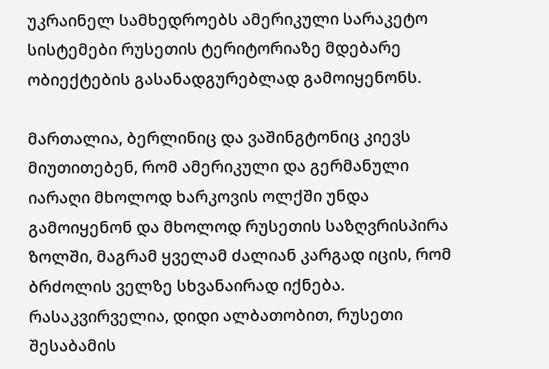უკრაინელ სამხედროებს ამერიკული სარაკეტო სისტემები რუსეთის ტერიტორიაზე მდებარე ობიექტების გასანადგურებლად გამოიყენონს.

მართალია, ბერლინიც და ვაშინგტონიც კიევს მიუთითებენ, რომ ამერიკული და გერმანული იარაღი მხოლოდ ხარკოვის ოლქში უნდა გამოიყენონ და მხოლოდ რუსეთის საზღვრისპირა ზოლში, მაგრამ ყველამ ძალიან კარგად იცის, რომ ბრძოლის ველზე სხვანაირად იქნება. რასაკვირველია, დიდი ალბათობით, რუსეთი შესაბამის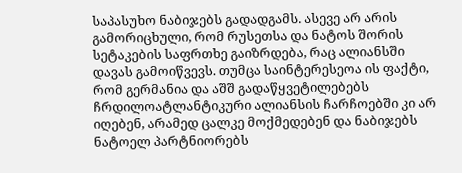საპასუხო ნაბიჯებს გადადგამს. ასევე არ არის გამორიცხული, რომ რუსეთსა და ნატოს შორის სეტაკების საფრთხე გაიზრდება, რაც ალიანსში დავას გამოიწვევს. თუმცა საინტერესეოა ის ფაქტი, რომ გერმანია და აშშ გადაწყვეტილებებს ჩრდილოატლანტიკური ალიანსის ჩარჩოებში კი არ იღებენ, არამედ ცალკე მოქმედებენ და ნაბიჯებს ნატოელ პარტნიორებს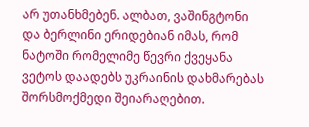არ უთანხმებენ. ალბათ, ვაშინგტონი და ბერლინი ერიდებიან იმას, რომ ნატოში რომელიმე წევრი ქვეყანა ვეტოს დაადებს უკრაინის დახმარებას შორსმოქმედი შეიარაღებით.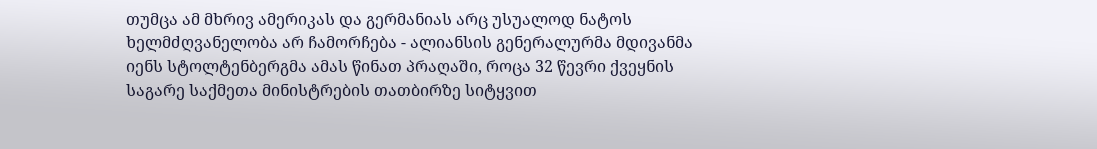თუმცა ამ მხრივ ამერიკას და გერმანიას არც უსუალოდ ნატოს ხელმძღვანელობა არ ჩამორჩება - ალიანსის გენერალურმა მდივანმა იენს სტოლტენბერგმა ამას წინათ პრაღაში, როცა 32 წევრი ქვეყნის საგარე საქმეთა მინისტრების თათბირზე სიტყვით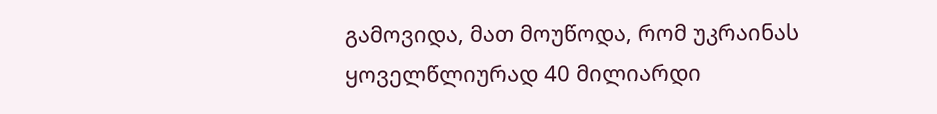გამოვიდა, მათ მოუწოდა, რომ უკრაინას ყოველწლიურად 40 მილიარდი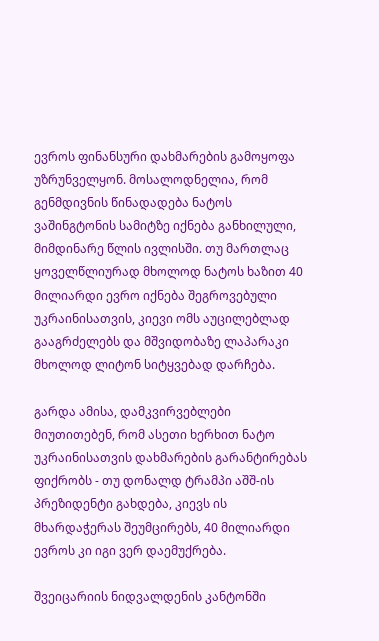ევროს ფინანსური დახმარების გამოყოფა უზრუნველყონ. მოსალოდნელია, რომ გენმდივნის წინადადება ნატოს ვაშინგტონის სამიტზე იქნება განხილული, მიმდინარე წლის ივლისში. თუ მართლაც ყოველწლიურად მხოლოდ ნატოს ხაზით 40 მილიარდი ევრო იქნება შეგროვებული უკრაინისათვის, კიევი ომს აუცილებლად გააგრძელებს და მშვიდობაზე ლაპარაკი მხოლოდ ლიტონ სიტყვებად დარჩება.

გარდა ამისა, დამკვირვებლები მიუთითებენ, რომ ასეთი ხერხით ნატო უკრაინისათვის დახმარების გარანტირებას ფიქრობს - თუ დონალდ ტრამპი აშშ-ის პრეზიდენტი გახდება, კიევს ის მხარდაჭერას შეუმცირებს, 40 მილიარდი ევროს კი იგი ვერ დაემუქრება.

შვეიცარიის ნიდვალდენის კანტონში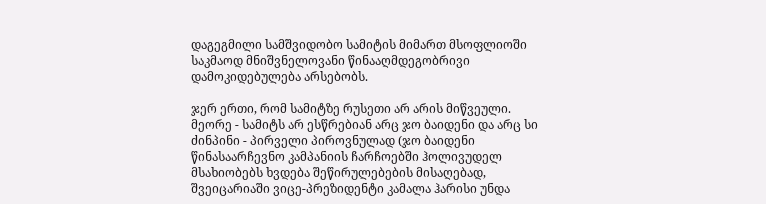დაგეგმილი სამშვიდობო სამიტის მიმართ მსოფლიოში საკმაოდ მნიშვნელოვანი წინააღმდეგობრივი დამოკიდებულება არსებობს.

ჯერ ერთი, რომ სამიტზე რუსეთი არ არის მიწვეული. მეორე - სამიტს არ ესწრებიან არც ჯო ბაიდენი და არც სი ძინპინი - პირველი პიროვნულად (ჯო ბაიდენი წინასაარჩევნო კამპანიის ჩარჩოებში ჰოლივუდელ მსახიობებს ხვდება შეწირულებების მისაღებად, შვეიცარიაში ვიცე-პრეზიდენტი კამალა ჰარისი უნდა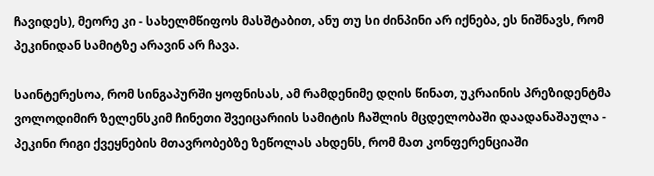ჩავიდეს), მეორე კი - სახელმწიფოს მასშტაბით, ანუ თუ სი ძინპინი არ იქნება, ეს ნიშნავს, რომ პეკინიდან სამიტზე არავინ არ ჩავა.

საინტერესოა, რომ სინგაპურში ყოფნისას, ამ რამდენიმე დღის წინათ, უკრაინის პრეზიდენტმა ვოლოდიმირ ზელენსკიმ ჩინეთი შვეიცარიის სამიტის ჩაშლის მცდელობაში დაადანაშაულა - პეკინი რიგი ქვეყნების მთავრობებზე ზეწოლას ახდენს, რომ მათ კონფერენციაში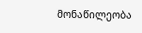მონაწილეობა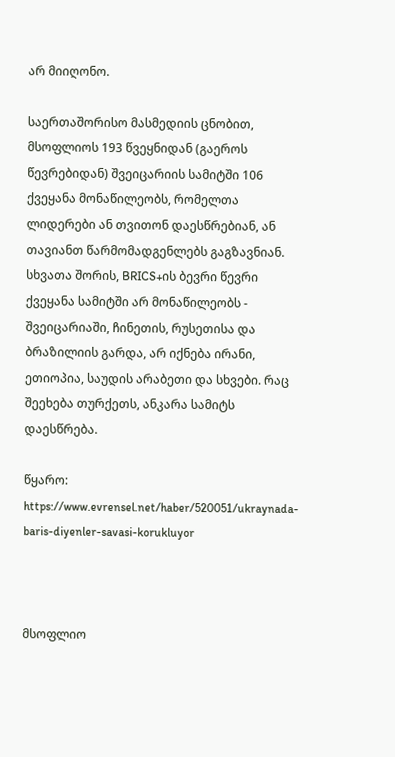არ მიიღონო.

საერთაშორისო მასმედიის ცნობით, მსოფლიოს 193 წვეყნიდან (გაეროს წევრებიდან) შვეიცარიის სამიტში 106 ქვეყანა მონაწილეობს, რომელთა ლიდერები ან თვითონ დაესწრებიან, ან თავიანთ წარმომადგენლებს გაგზავნიან. სხვათა შორის, BRICS+ის ბევრი წევრი ქვეყანა სამიტში არ მონაწილეობს - შვეიცარიაში, ჩინეთის, რუსეთისა და ბრაზილიის გარდა, არ იქნება ირანი, ეთიოპია, საუდის არაბეთი და სხვები. რაც შეეხება თურქეთს, ანკარა სამიტს დაესწრება.

წყარო: https://www.evrensel.net/haber/520051/ukraynada-baris-diyenler-savasi-korukluyor



მსოფლიო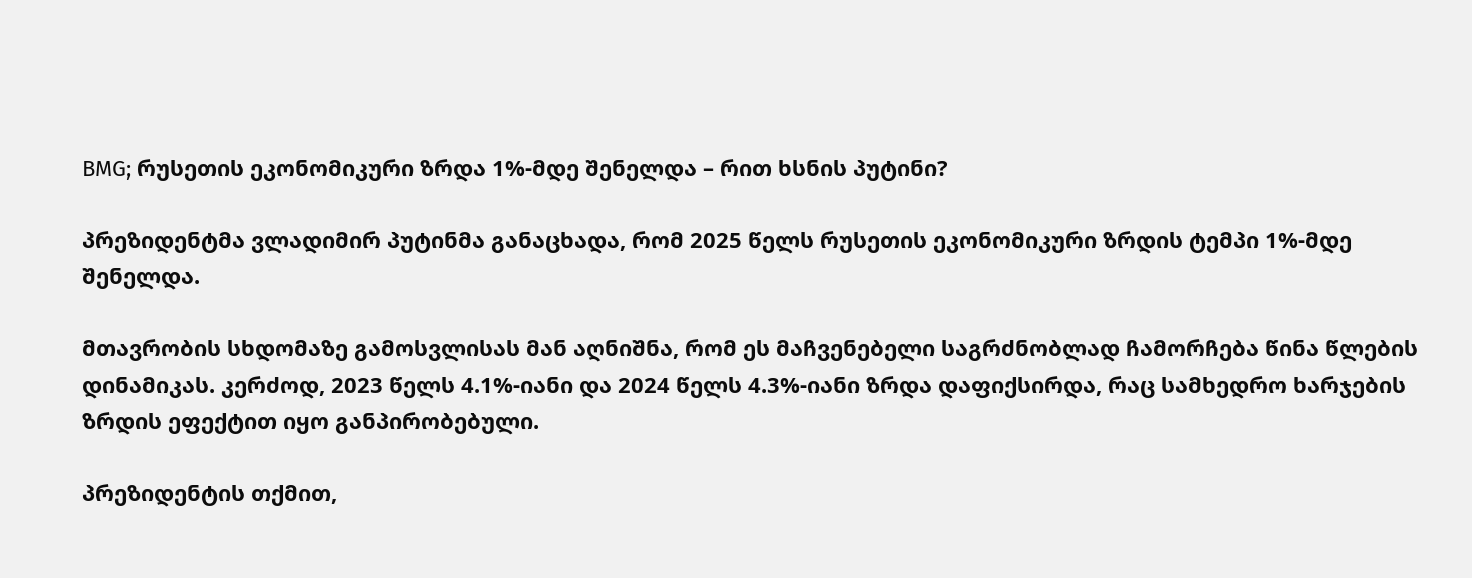BMG; რუსეთის ეკონომიკური ზრდა 1%-მდე შენელდა – რით ხსნის პუტინი?

პრეზიდენტმა ვლადიმირ პუტინმა განაცხადა, რომ 2025 წელს რუსეთის ეკონომიკური ზრდის ტემპი 1%-მდე შენელდა.

მთავრობის სხდომაზე გამოსვლისას მან აღნიშნა, რომ ეს მაჩვენებელი საგრძნობლად ჩამორჩება წინა წლების დინამიკას. კერძოდ, 2023 წელს 4.1%-იანი და 2024 წელს 4.3%-იანი ზრდა დაფიქსირდა, რაც სამხედრო ხარჯების ზრდის ეფექტით იყო განპირობებული.

პრეზიდენტის თქმით,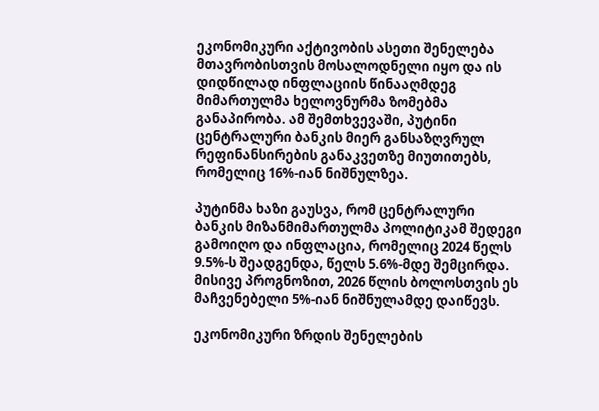ეკონომიკური აქტივობის ასეთი შენელება მთავრობისთვის მოსალოდნელი იყო და ის დიდწილად ინფლაციის წინააღმდეგ მიმართულმა ხელოვნურმა ზომებმა განაპირობა. ამ შემთხვევაში, პუტინი ცენტრალური ბანკის მიერ განსაზღვრულ რეფინანსირების განაკვეთზე მიუთითებს, რომელიც 16%-იან ნიშნულზეა.

პუტინმა ხაზი გაუსვა, რომ ცენტრალური ბანკის მიზანმიმართულმა პოლიტიკამ შედეგი გამოიღო და ინფლაცია, რომელიც 2024 წელს 9.5%-ს შეადგენდა, წელს 5.6%-მდე შემცირდა. მისივე პროგნოზით, 2026 წლის ბოლოსთვის ეს მაჩვენებელი 5%-იან ნიშნულამდე დაიწევს.

ეკონომიკური ზრდის შენელების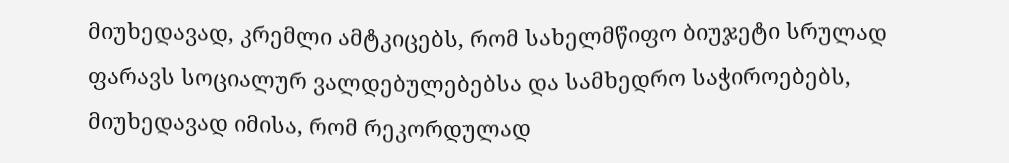მიუხედავად, კრემლი ამტკიცებს, რომ სახელმწიფო ბიუჯეტი სრულად ფარავს სოციალურ ვალდებულებებსა და სამხედრო საჭიროებებს, მიუხედავად იმისა, რომ რეკორდულად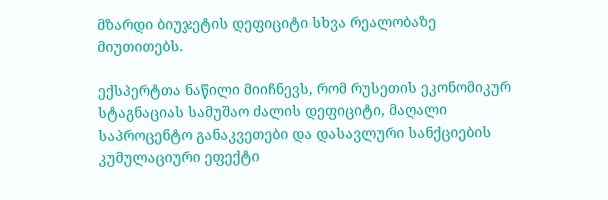მზარდი ბიუჯეტის დეფიციტი სხვა რეალობაზე მიუთითებს.

ექსპერტთა ნაწილი მიიჩნევს, რომ რუსეთის ეკონომიკურ სტაგნაციას სამუშაო ძალის დეფიციტი, მაღალი საპროცენტო განაკვეთები და დასავლური სანქციების კუმულაციური ეფექტი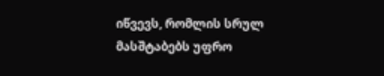იწვევს, რომლის სრულ მასშტაბებს უფრო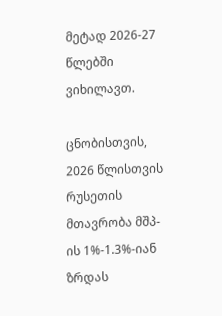მეტად 2026-27 წლებში ვიხილავთ.

ცნობისთვის, 2026 წლისთვის რუსეთის მთავრობა მშპ-ის 1%-1.3%-იან ზრდას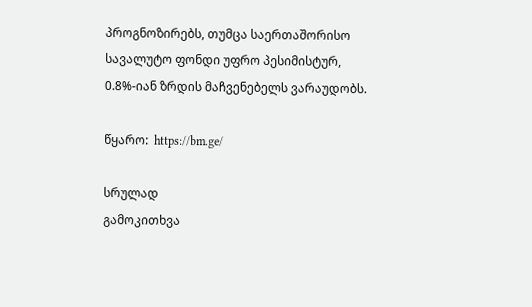პროგნოზირებს, თუმცა საერთაშორისო სავალუტო ფონდი უფრო პესიმისტურ, 0.8%-იან ზრდის მაჩვენებელს ვარაუდობს.

წყარო:  https://bm.ge/

სრულად
გამოკითხვა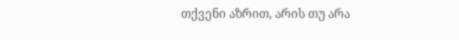თქვენი აზრით, არის თუ არა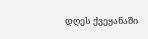დღეს ქვეყანაში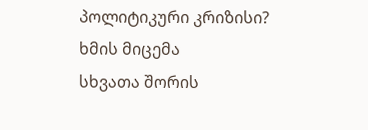პოლიტიკური კრიზისი?
ხმის მიცემა
სხვათა შორის